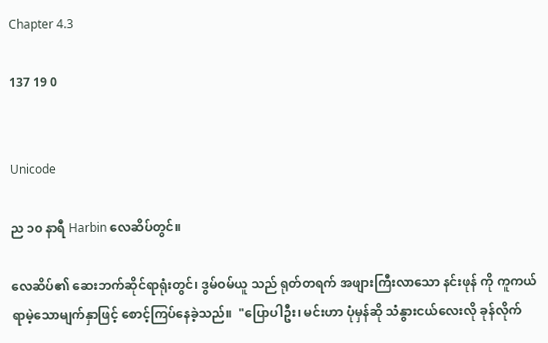Chapter 4.3

137 19 0


Unicode

ည ၁၀ နာရီ Harbin လေဆိပ်တွင်။

လေဆိပ်၏ ဆေးဘက်ဆိုင်ရာရုံးတွင်၊ ဒွမ်ဝမ်ယူ သည် ရုတ်တရက် အဖျားကြီးလာသော နင်းဖုန် ကို ကူကယ်ရာမဲ့သောမျက်နှာဖြင့် စောင့်ကြပ်နေခဲ့သည်။  "ပြောပါဦး၊ မင်းဟာ ပုံမှန်ဆို သံနွားငယ်လေးလို ခုန်လိုက်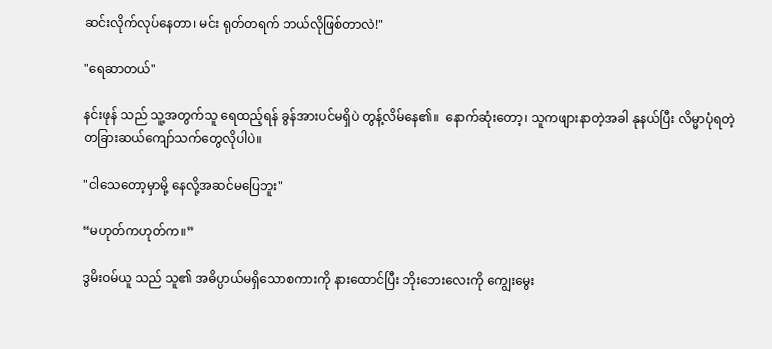ဆင်းလိုက်လုပ်နေတာ၊ မင်း ရုတ်တရက် ဘယ်လိုဖြစ်တာလဲ!"

"ရေဆာတယ်"

နင်းဖုန် သည် သူ့အတွက်သူ ရေထည့်ရန် ခွန်အားပင်မရှိပဲ တွန့်လိမ်နေ၏။  နောက်ဆုံးတော့၊ သူကဖျားနာတဲ့အခါ နုနယ်ပြီး လိမ္မာပုံရတဲ့ တခြားဆယ်ကျော်သက်တွေလိုပါပဲ။

"ငါသေတော့မှာမို့ နေလို့အဆင်မပြေဘူး"

“မဟုတ်ကဟုတ်က။”

ဒွမိးဝမ်ယူ သည် သူ၏ အဓိပ္ပာယ်မရှိသောစကားကို နားထောင်ပြီး ဘိုးဘေးလေးကို ကျွေးမွေး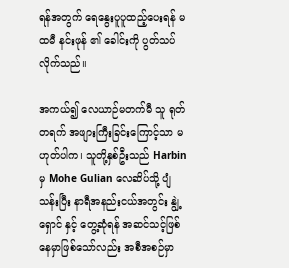ရန်အတွက် ရေနွေးပူပူထည့်ပေးရန် မထမီ နင်းဖုန် ၏ ခေါင်းကို ပွတ်သပ်လိုက်သည်။

အကယ်၍ လေယာဉ်မတက်မီ သူ ရုတ်တရက် အဖျားကြီးခြင်းကြောင့်သာ မဟုတ်ပါက၊ သူတို့နှစ်ဦးသည် Harbin မှ Mohe Gulian လေဆိပ်သို့ ပျံသန်းပြီး နာရီအနည်းငယ်အတွင်း နျွဲ့ရှောင် နှင့် တွေ့ဆုံရန် အဆင်သင့်ဖြစ်နေမှာဖြစ်သော်လည်း အစီအစဉ်မှာ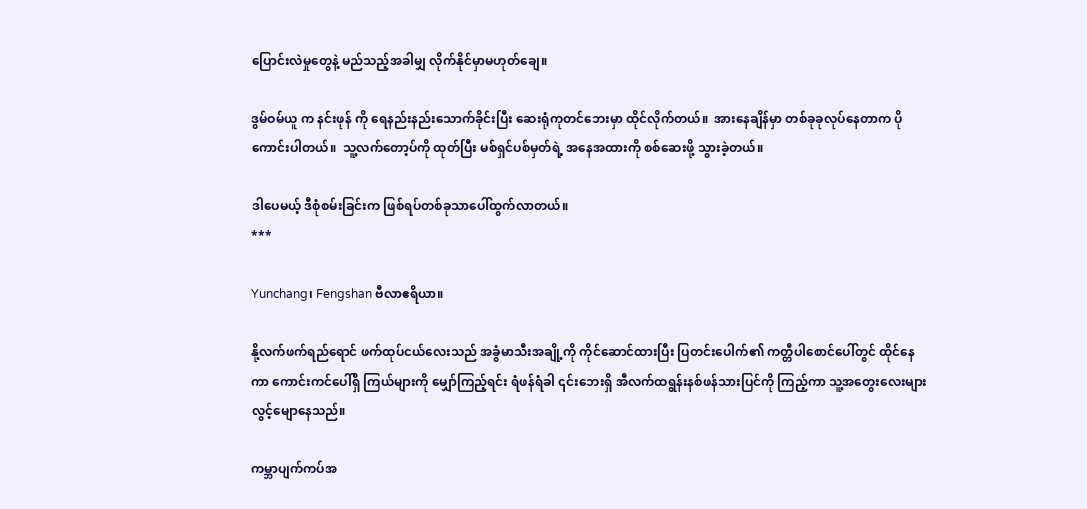ပြောင်းလဲမှုတွေနဲ့ မည်သည့်အခါမျှ လိုက်နိုင်မှာမဟုတ်ချေ။

ဒွမ်ဝမ်ယူ က နင်းဖုန် ကို ရေနည်းနည်းသောက်ခိုင်းပြီး ဆေးရုံကုတင်ဘေးမှာ ထိုင်လိုက်တယ်။  အားနေချိန်မှာ တစ်ခုခုလုပ်နေတာက ပိုကောင်းပါတယ်။  သူ့လက်တော့ပ်ကို ထုတ်ပြီး မစ်ရှင်ပစ်မှတ်ရဲ့ အနေအထားကို စစ်ဆေးဖို့ သွားခဲ့တယ်။

ဒါပေမယ့် ဒီစုံစမ်းခြင်းက ဖြစ်ရပ်တစ်ခုသာပေါ်ထွက်လာတယ်။
***

Yunchang၊ Fengshan ဗီလာဧရိယာ။

နို့လက်ဖက်ရည်ရောင် ဖက်ထုပ်ငယ်လေးသည် အခွံမာသီးအချို့ကို ကိုင်ဆောင်ထားပြီး ပြတင်းပေါက်၏ ကတ္တီပါစောင်ပေါ်တွင် ထိုင်နေကာ ကောင်းကင်ပေါ်ရှိ ကြယ်များကို မျှော်ကြည့်ရင်း ရံဖန်ရံခါ ၎င်းဘေးရှိ အီလက်ထရွန်းနစ်ဖန်သားပြင်ကို ကြည့်ကာ သူ့အတွေးလေးများ လွင့်မျောနေသည်။

ကမ္ဘာပျက်ကပ်အ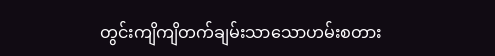တွင်းကျိကျိတက်ချမ်းသာသောဟမ်းစတား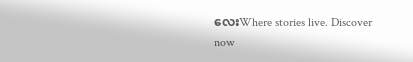လေးWhere stories live. Discover now